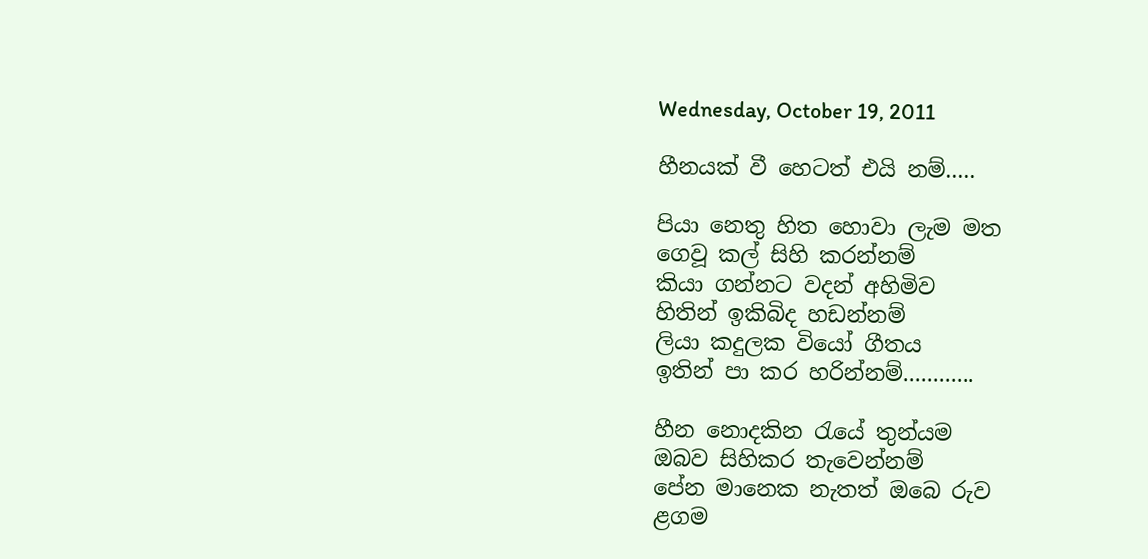Wednesday, October 19, 2011

හීනයක් වී හෙටත් එයි නම්.....

පියා නෙතු හිත හොවා ලැම මත
ගෙවූ කල් සිහි කරන්නම්
කියා ගන්නට වදන් අහිමිව
හිතින් ඉකිබිද හඩන්නම්
ලියා කදුලක වියෝ ගීතය
ඉතින් පා කර හරින්නම්............

හීන නොදකින රැයේ තුන්යම
ඔබව සිහිකර තැවෙන්නම්
පේන මානෙක නැතත් ඔබෙ රුව
ළගම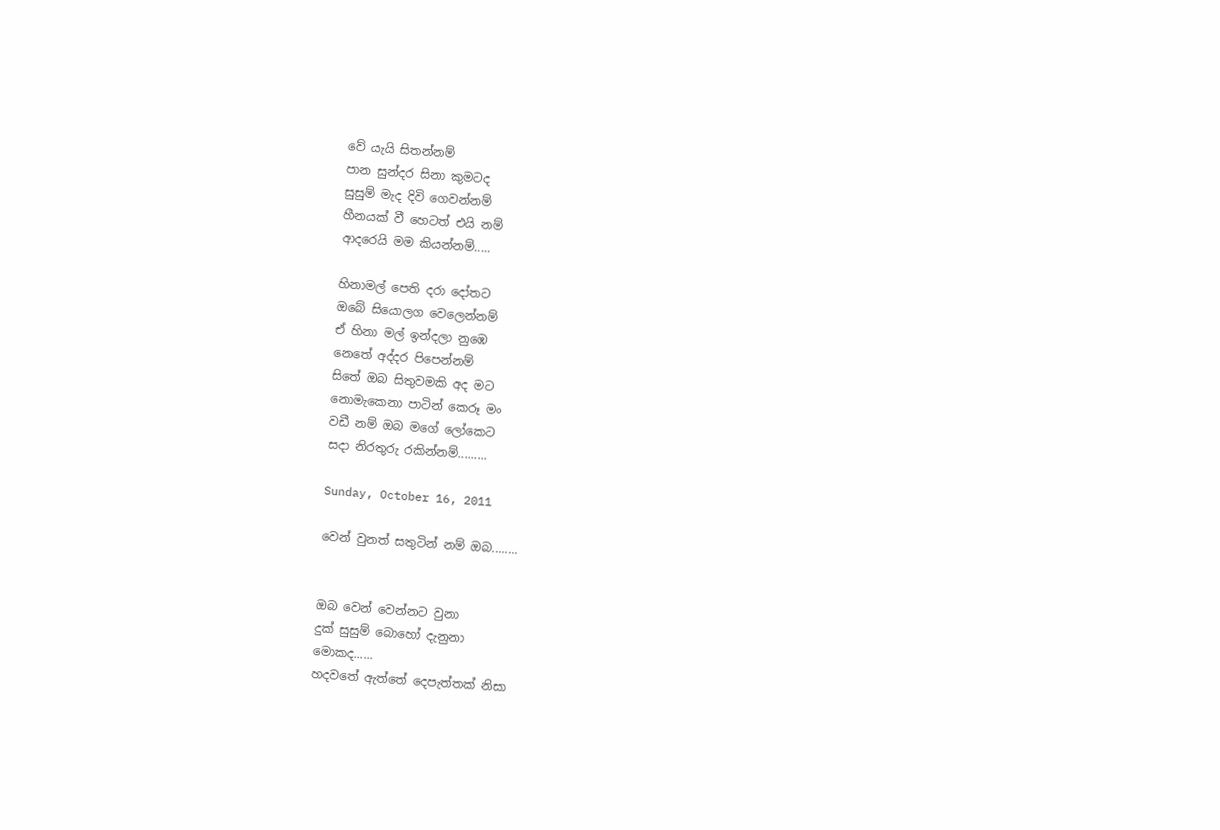වේ යැයි සිතන්නම්
පාන සුන්දර සිනා කුමටද
සුසුම් මැද දිවි ගෙවන්නම්
හීනයක් වී හෙටත් එයි නම්
ආදරෙයි මම කියන්නම්.....

හිනාමල් පෙති දරා දෝතට
ඔබේ සියොලග වෙලෙන්නම්
ඒ හිනා මල් ඉන්දලා නුඹෙ
නෙතේ අද්දර පිපෙන්නම්
සිතේ ඔබ සිතුවමකි අද මට
නොමැකෙනා පාටින් කෙරූ මං
වඩී නම් ඔබ මගේ ලෝකෙට
සදා නිරතුරු රකින්නම්.........

Sunday, October 16, 2011

වෙන් වුනත් සතුටින් නම් ඔබ........


ඔබ වෙන් වෙන්නට වුනා
දුක් සුසුම් බොහෝ දැනුනා
මොකද......
හදවතේ ඇත්තේ දෙපැත්තක් නිසා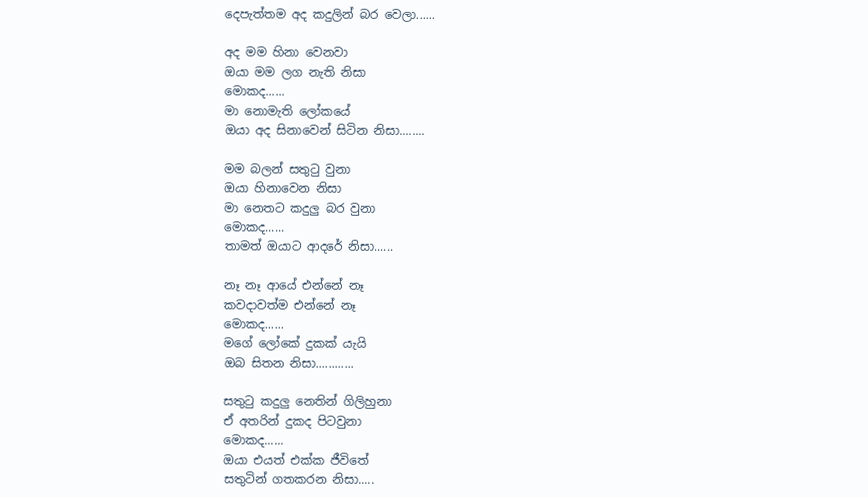දෙපැත්තම අද කදුලින් බර වෙලා......

අද මම හිනා වෙනවා
ඔයා මම ලග නැති නිසා
මොකද......
මා නොමැති ලෝකයේ
ඔයා අද සිනාවෙන් සිටින නිසා........

මම බලන් සතුටු වුනා
ඔයා හිනාවෙන නිසා
මා නෙතට කදුලු බර වුනා
මොකද......
තාමත් ඔයාට ආදරේ නිසා......

නෑ නෑ ආයේ එන්නේ නෑ
කවදාවත්ම එන්නේ නෑ
මොකද......
මගේ ලෝකේ දුකක් යැයි
ඔබ සිතන නිසා............

සතුටු කදුලු නෙතින් ගිලිහුනා
ඒ අතරින් දුකද පිටවුනා
මොකද......
ඔයා එයත් එක්ක ජීවිතේ
සතුටින් ගතකරන නිසා.....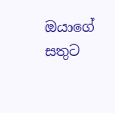ඔයාගේ සතුට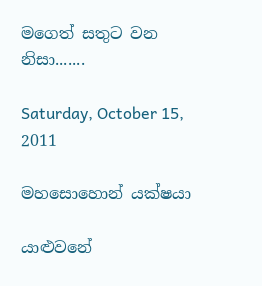මගෙත් සතුට වන නිසා.......

Saturday, October 15, 2011

මහසොහොන් යක්ෂයා

යාළුවනේ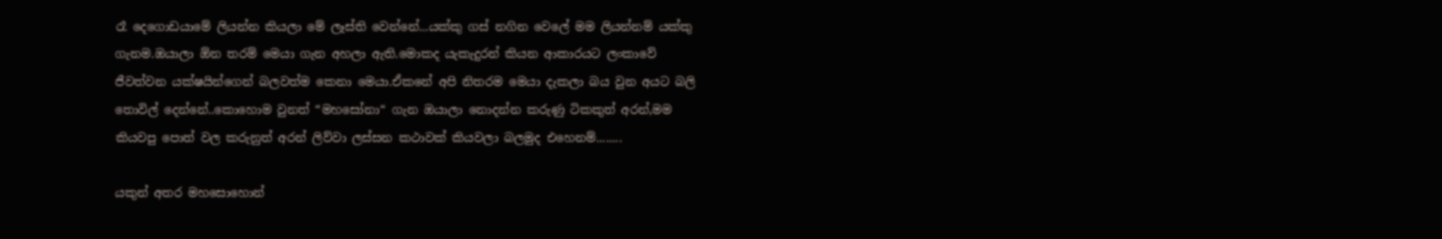රෑ දෙගොඩයාමේ ලියන්න කියලා මේ ලෑස්ති වෙන්නේ...යක්කු ගස් නගින වෙලේ මම ලියන්නම් යක්කු ගැනම.ඔයාලා ඕන තරම් මෙයා ගැන අහලා ඇති.මොකද යැකැදුරන් කියන ආකාරයට ලංකාවේ ජීවත්වන යක්ෂයින්ගෙන් බලවත්ම කෙනා මෙයා.ඒකනේ අපි නිතරම මෙයා දැකලා බය වුන අයට බලි තොවිල් දෙන්නේ..කොහොම වුනත් “මහසෝනා“ ගැන ඔයාලා නොදන්න කරුණු ටිකකුත් අරන්,මම කියවපු පොත් වල කරුනුත් අරන් ලිව්වා ලස්සන කථාවක් කියවලා බලමුද එහෙනම්........

යකුන් අතර මහසොහොන්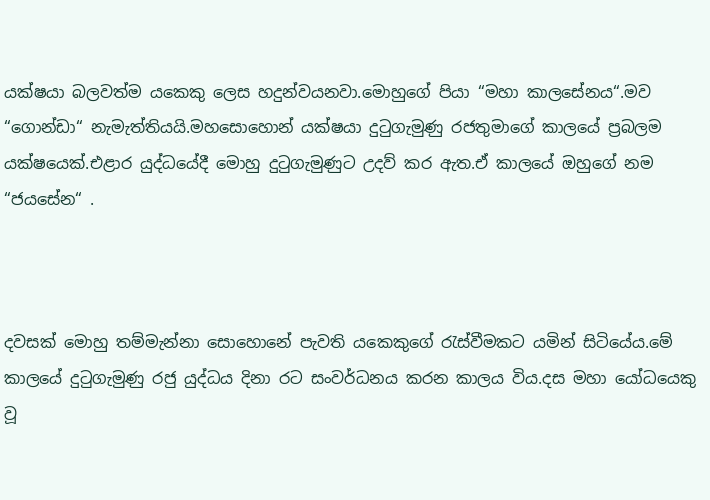යක්ෂයා බලවත්ම යකෙකු ලෙස හදුන්වයනවා.මොහුගේ පියා “මහා කාලසේනය“.මව “ගොන්ඩා“ නැමැත්තියයි.මහසොහොන් යක්ෂයා දුටුගැමුණු රජතුමාගේ කාලයේ ප්‍රබලම යක්ෂයෙක්.එළාර යුද්ධයේදී මොහු දුටුගැමුණුට උදව් කර ඇත.ඒ කාලයේ ඔහුගේ නම “ජයසේන“ .



දවසක් මොහු තම්මැන්නා සොහොනේ පැවති යකෙකුගේ රැස්වීමකට යමින් සිටියේය.මේ කාලයේ දුටුගැමුණු රජු යුද්ධය දිනා රට සංවර්ධනය කරන කාලය විය.දස මහා යෝධයෙකු වූ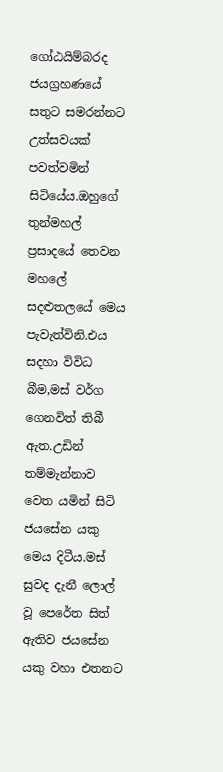ගෝඨයිම්බරද ජයග්‍රහණයේ සතුට සමරන්නට උත්සවයක් පවත්වමින් සිටියේය.ඔහුගේ තුන්මහල් ප්‍රසාදයේ තෙවන මහලේ සදළුතලයේ මෙය පැවැත්විනි.එය සදහා විවිධ බීම,මස් වර්ග ගෙනවිත් තිබී ඇත.උඩින් තම්මැන්නාව වෙත යමින් සිටි ජයසේන යකු මෙය දිටීය.මස් සුවද දැනී ලොල් වූ පෙරේත සිත් ඇතිව ජයසේන යකු වහා එතනට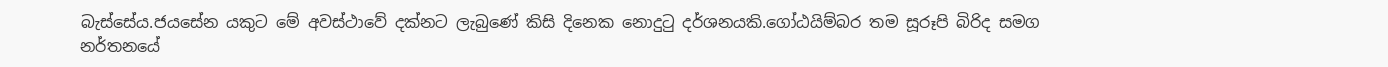බැස්සේය.ජයසේන යකුට මේ අවස්ථාවේ දක්නට ලැබුණේ කිසි දිනෙක නොදුටු දර්ශනයකි.ගෝඨයිම්බර තම සූරූපි බිරිද සමග නර්තනයේ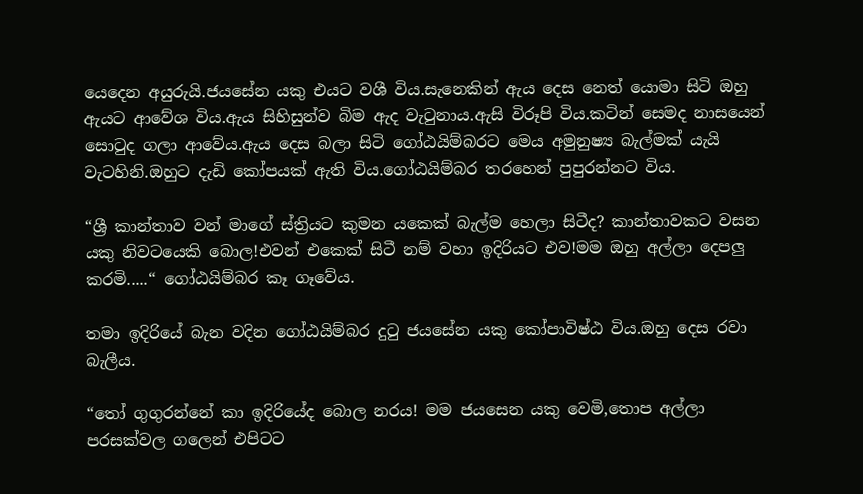යෙදෙන අයුරුයි.ජයසේන යකු එයට වශී විය.සැනෙකින් ඇය දෙස නෙත් යොමා සිටි ඔහු ඇයට ආවේශ විය.ඇය සිහිසුන්ව බිම ඇද වැටුනාය.ඇසි විරූපි විය.කටින් සෙමද නාසයෙන් සොටුද ගලා ආවේය.ඇය දෙස බලා සිටි ගෝඨයිම්බරට මෙය අමුනුෂ්‍ය බැල්මක් යැයි වැටහිනි.ඔහුට දැඩි කෝපයක් ඇති විය.ගෝඨයිම්බර තරහෙන් පුපුරන්නට විය.

“ශ්‍රී කාන්තාව වන් මාගේ ස්ත්‍රියට කුමන යකෙක් බැල්ම හෙලා සිටීද? කාන්තාවකට වසන යකු නිවටයෙකි බොල!එවන් එකෙක් සිටී නම් වහා ඉදිරියට එව!මම ඔහු අල්ලා දෙපලු කරමි.....“ ගෝඨයිම්බර කෑ ගෑවේය.

තමා ඉදිරියේ බැන වදින ගෝඨයිම්බර දුටු ජයසේන යකු කෝපාවිෂ්ඨ විය.ඔහු දෙස රවා බැලීය.

“තෝ ගුගුරන්නේ කා ඉදිරියේද බොල නරය! මම ජයසෙන යකු වෙමි,තොප අල්ලා පරසක්වල ගලෙන් එපිටට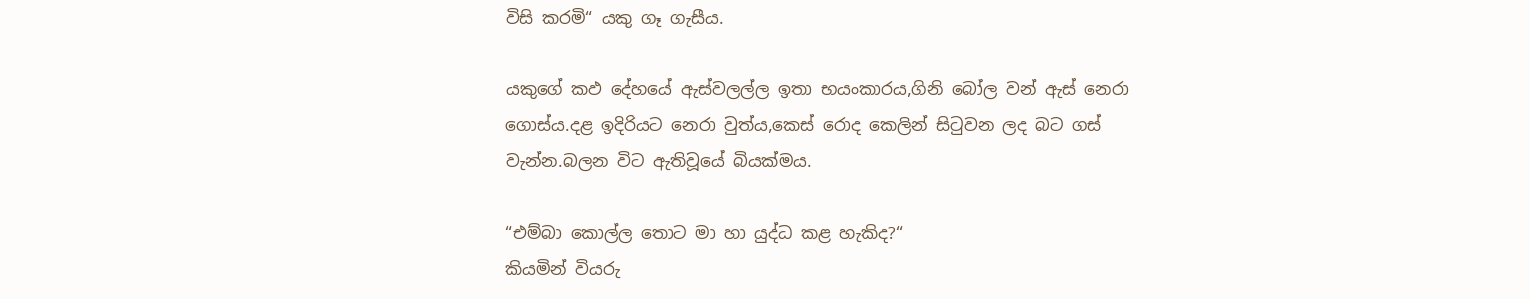විසි කරමි“ යකු ගෑ ගැසීය.

යකුගේ කඵ දේහයේ ඇස්වලල්ල ඉතා භයංකාරය,ගිනි බෝල වන් ඇස් නෙරා ගොස්ය.දළ ඉදිරියට නෙරා වුත්ය,කෙස් රොද කෙලින් සිටුවන ලද බට ගස් වැන්න.බලන විට ඇතිවූයේ බියක්මය.

“එම්බා කොල්ල තොට මා හා යුද්ධ කළ හැකිද?“
කියමින් වියරු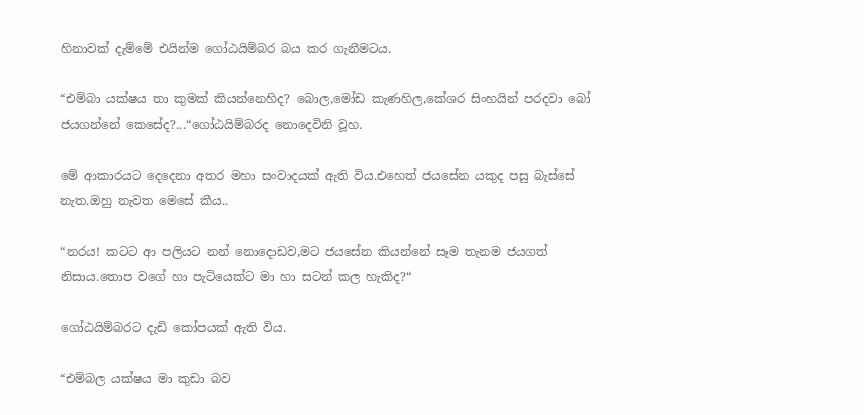හිනාවක් දැම්මේ එයින්ම ගෝඨයිම්බර බය කර ගැනීමටය.

“එම්බා යක්ෂය තා කුමක් කියන්නෙහිද? බොල,මෝඩ කැණහිල,කේශර සිංහයින් පරදවා බෝ ජයගන්නේ කෙසේද?...“ගෝඨයිම්බරද නොදෙවිනි වූහ.

මේ ආකාරයට දෙදෙනා අතර මහා සංවාදයක් ඇති විය.එහෙත් ජයසේන යකුද පසු බැස්සේ නැත.ඔහු නැවත මෙසේ කීය..

“නරය! කටට ආ පලියට නන් නොදොඩව,මට ජයසේන කියන්නේ සෑම තැනම ජයගත් නිසාය.තොප වගේ හා පැටියෙක්ට මා හා සටන් කල හැකිද?“

ගෝඨයිම්බරට දැඩි කෝපයක් ඇති විය.

“එම්බල යක්ෂය මා කුඩා බව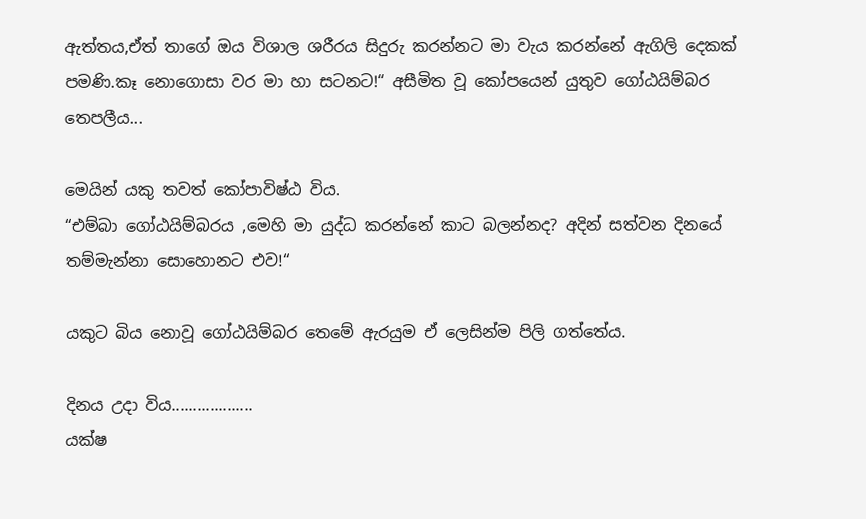ඇත්තය,ඒත් තාගේ ඔය විශාල ශරීරය සිදුරු කරන්නට මා වැය කරන්නේ ඇගිලි දෙකක් පමණි.කෑ නොගොසා වර මා හා සටනට!“ අසීමිත වූ කෝපයෙන් යුතුව ගෝඨයිම්බර තෙපලීය...

මෙයින් යකු තවත් කෝපාවිෂ්ඨ විය.
“එම්බා ගෝඨයිම්බරය ,මෙහි මා යුද්ධ කරන්නේ කාට බලන්නද? අදින් සත්වන දිනයේ තම්මැන්නා සොහොනට එව!“

යකුට බිය නොවූ ගෝඨයිම්බර තෙමේ ඇරයුම ඒ ලෙසින්ම පිලි ගත්තේය.

දිනය උදා විය...................
යක්ෂ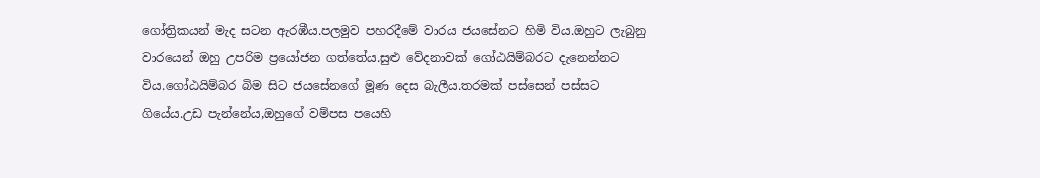ගෝත්‍රිකයන් මැද සටන ඇරඹීය.පලමුව පහරදීමේ වාරය ජයසේනට හිමි විය.ඔහුට ලැබුනු වාරයෙන් ඔහු උපරිම ප්‍රයෝජන ගත්තේය.සුළු වේදනාවක් ගෝඨයිම්බරට දැනෙන්නට විය.ගෝඨයිම්බර බිම සිට ජයසේනගේ මූණ දෙස බැලීය.තරමක් පස්සෙන් පස්සට ගියේය.උඩ පැන්නේය,ඔහුගේ වම්පස පයෙහි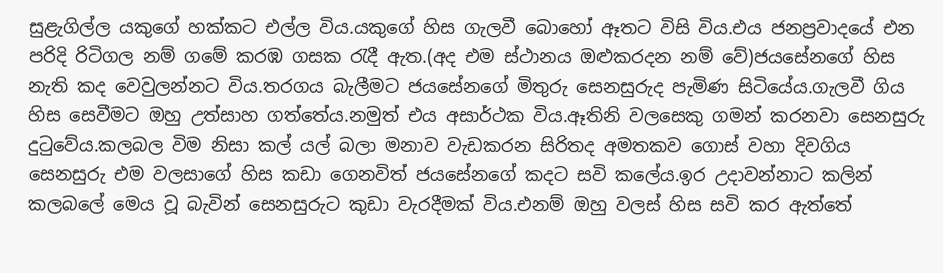සුළැගිල්ල යකුගේ හක්කට එල්ල විය.යකුගේ හිස ගැලවී බොහෝ ඈතට විසි විය.එය ජනප්‍රවාදයේ එන පරිදි රිටිගල නම් ගමේ කරඹ ගසක රැදී ඇත.(අද එම ස්ථානය ඔළුකරදන නම් වේ)ජයසේනගේ හිස නැති කද වෙවුලන්නට විය.තරගය බැලීමට ජයසේනගේ මිතුරු සෙනසුරුද පැමිණ සිටියේය.ගැලවී ගිය හිස සෙවීමට ඔහු උත්සාහ ගත්තේය.නමුත් එය අසාර්ථක විය.ඈතිනි වලසෙකු ගමන් කරනවා සෙනසුරු දුටුවේය.කලබල විම නිසා කල් යල් බලා මනාව වැඩකරන සිරිතද අමතකව ගොස් වහා දිවගිය සෙනසුරු එම වලසාගේ හිස කඩා ගෙනවිත් ජයසේනගේ කදට සවි කලේය.ඉර උදාවන්නාට කලින් කලබලේ මෙය වූ බැවින් සෙනසුරුට කුඩා වැරදීමක් විය.එනම් ඔහු වලස් හිස සවි කර ඇත්තේ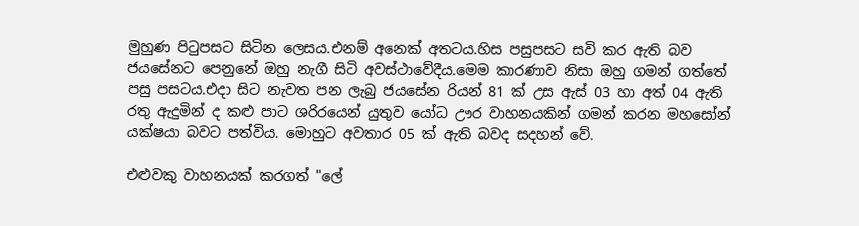මුහුණ පිටුපසට සිටින ලෙසය.එනම් අනෙක් අතටය.හිස පසුපසට සවි කර ඇති බව ජයසේනට පෙනුනේ ඔහු නැගී සිටි අවස්ථාවේදීය.මෙම කාරණාව නිසා ඔහු ගමන් ගත්තේ පසු පසටය.එදා සිට නැවත පන ලැබු ජයසේන රියන් 81 ක් උස ඇස් 03 හා අත් 04 ඇති රතු ඇදුමින් ද කළු පාට ශරිරයෙන් යුතුව යෝධ ඌර වාහනයකින් ගමන් කරන මහසෝන් යක්ෂයා බවට පත්විය. මොහුට අවතාර 05 ක් ඇති බවද සදහන් වේ.

එළුවකු වාහනයක් කරගත් "ලේ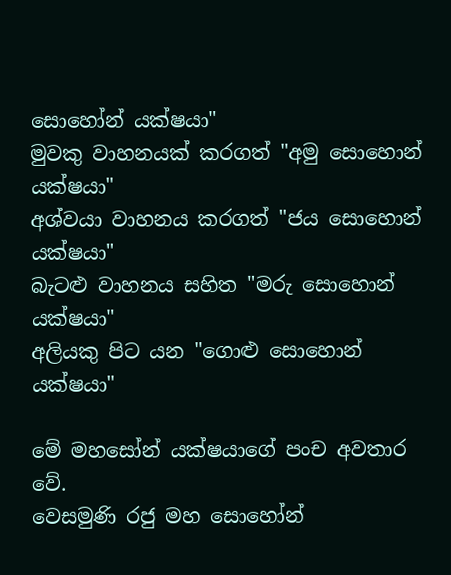සොහෝන් යක්ෂයා"
මුවකු වාහනයක් කරගත් "අමු සොහොන් යක්ෂයා"
අශ්වයා වාහනය කරගත් "ජය සොහොන් යක්ෂයා"
බැටළු වාහනය සහිත "මරු සොහොන් යක්ෂයා"
අලියකු පිට යන "ගොළු සොහොන් යක්ෂයා"

මේ මහසෝන් යක්ෂයාගේ පංච අවතාර වේ.
වෙසමුණි රජු මහ සොහෝන්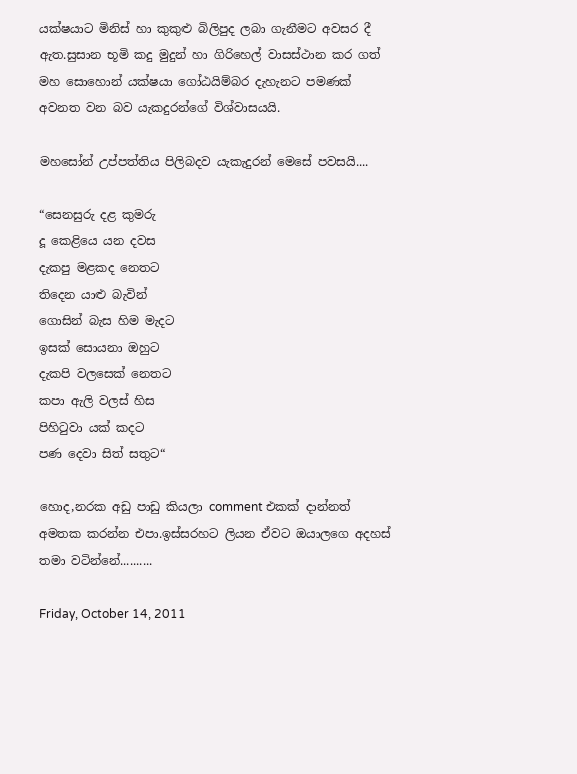යක්ෂයාට මිනිස් හා කුකුළු බිලිපුද ලබා ගැනීමට අවසර දී ඇත.සුසාන භූමි කදු මුදුන් හා ගිරිහෙල් වාසස්ථාන කර ගත් මහ සොහොන් යක්ෂයා ගෝඨයිම්බර දැහැනට පමණක් අවනත වන බව යැකදුරන්ගේ විශ්වාසයයි.

මහසෝන් උප්පත්තිය පිලිබදව යැකැදුරන් මෙසේ පවසයි....

“සෙනසුරු දළ කුමරු
දූ කෙළියෙ යන දවස
දැකපු මළකද නෙතට
තිදෙන යාළු බැවින්
ගොසින් බැස හිම මැදට
ඉසක් සොයනා ඔහුට
දැකපි වලසෙක් නෙතට
කපා ඇලි වලස් හිස
පිහිටුවා යක් කදට
පණ දෙවා සිත් සතුට“

හොද,නරක අඩු පාඩු කියලා comment එකක් දාන්නත් අමතක කරන්න එපා.ඉස්සරහට ලියන ඒවට ඔයාලගෙ අදහස් තමා වටින්නේ..........

Friday, October 14, 2011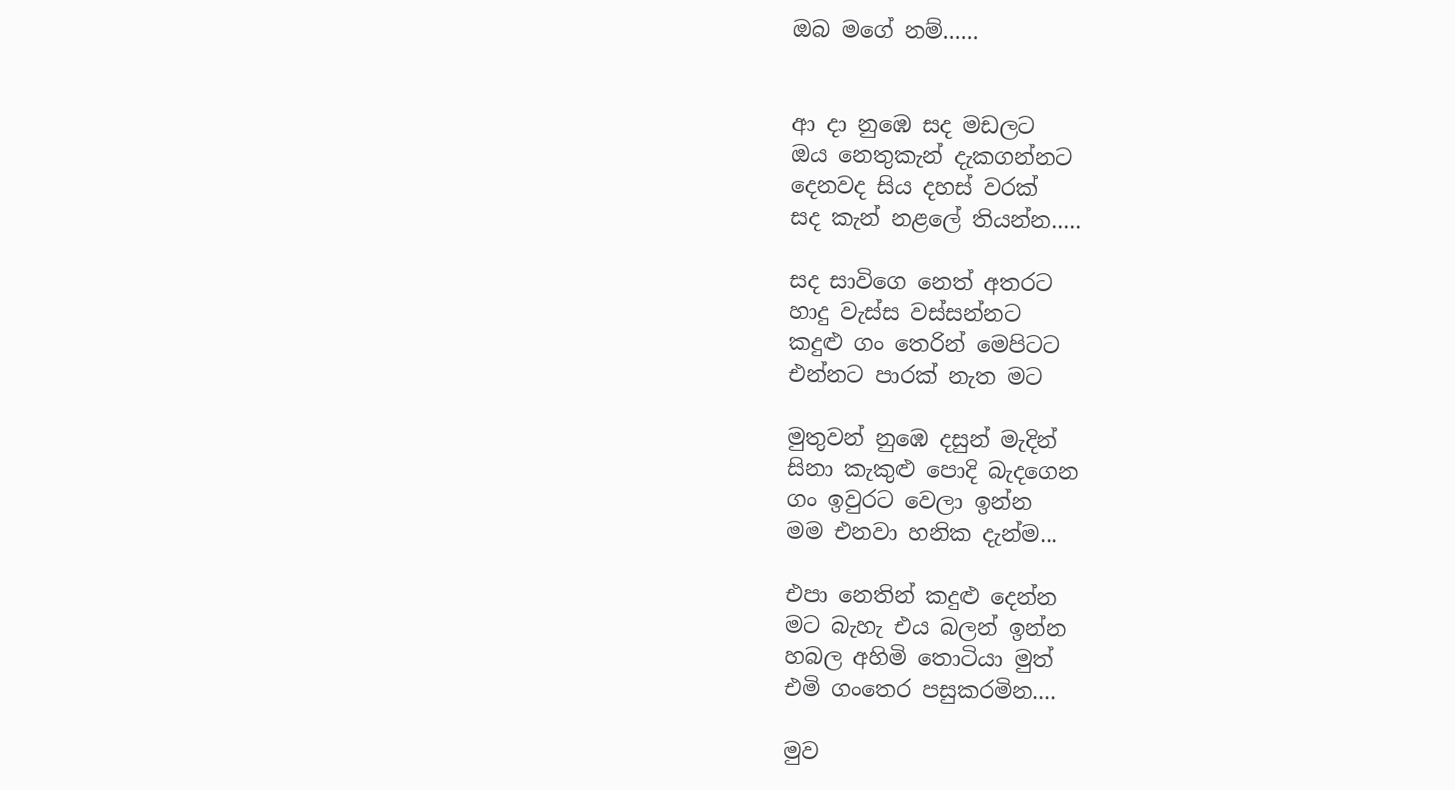ඔබ මගේ නම්......


ආ දා නුඹෙ සද මඩලට
ඔය නෙතුකැන් දැකගන්නට
දෙනවද සිය දහස් වරක්
සද කැන් නළලේ තියන්න.....

සද සාවිගෙ නෙත් අතරට
හාදු වැස්ස වස්සන්නට
කදුළු ගං තෙරින් මෙපිටට
එන්නට පාරක් නැත මට

මුතුවන් නුඹෙ දසුන් මැදින්
සිනා කැකුළු පොදි බැදගෙන
ගං ඉවුරට වෙලා ඉන්න
මම එනවා හනික දැන්ම...

එපා නෙතින් කදුළු දෙන්න
මට බැහැ එය බලන් ඉන්න
හබල අහිමි තොටියා මුත්
එමි ගංතෙර පසුකරමින....

මුව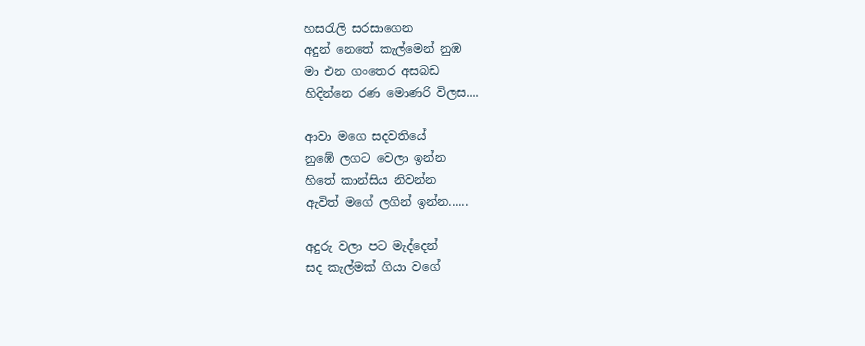හසරැලි සරසාගෙන
අදුන් නෙතේ කැල්මෙන් නුඹ
මා එන ගංතෙර අසබඩ
හිදින්නෙ රණ මොණරි විලස....

ආවා මගෙ සදවතියේ
නුඹේ ලගට වෙලා ඉන්න
හිතේ කාන්සිය නිවන්න
ඇවිත් මගේ ලගින් ඉන්න......

අදුරු වලා පට මැද්දෙන්
සද කැල්මක් ගියා වගේ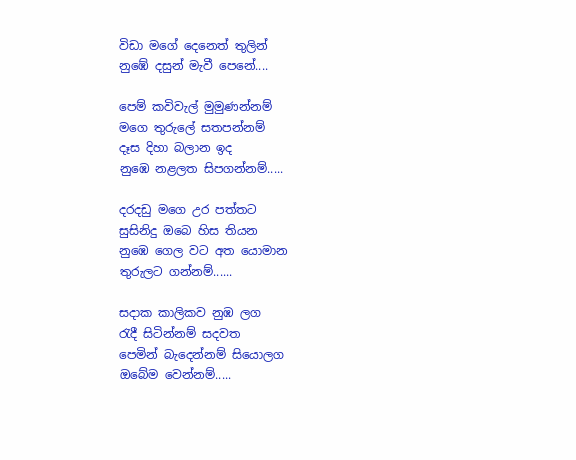විඩා මගේ දෙනෙත් තුලින්
නුඹේ දසුන් මැවී පෙනේ....

පෙම් කවිවැල් මුමුණන්නම්
මගෙ තුරුලේ සතපන්නම්
දෑස දිහා බලාන ඉද
නුඹෙ නළලත සිපගන්නම්.....

දරදඩු මගෙ උර පත්තට
සුසිනිදු ඔබෙ හිස තියන
නුඹෙ ගෙල වට අත යොමාන
තුරුලට ගන්නම්......

සදාක කාලිකව නුඹ ලග
රැදී සිටින්නම් සදවත
පෙමින් බැදෙන්නම් සියොලග
ඔබේම වෙන්නම්.....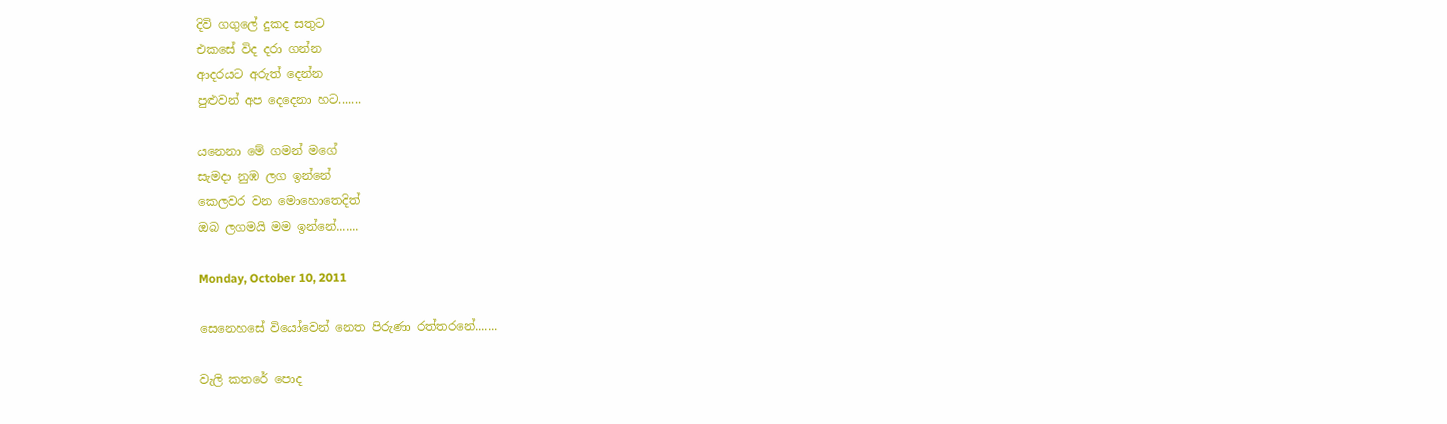දිවි ගගුලේ දුකද සතුට
එකසේ විද දරා ගන්න
ආදරයට අරුත් දෙන්න
පුළුවන් අප දෙදෙනා හට.......

යනෙනා මේ ගමන් මගේ
සැමදා නුඹ ලග ඉන්නේ
කෙලවර වන මොහොතෙදිත්
ඔබ ලගමයි මම ඉන්නේ.......

Monday, October 10, 2011

සෙනෙහසේ වියෝවෙන් නෙත පිරුණා රත්තරනේ.......

වැලි කතරේ පොද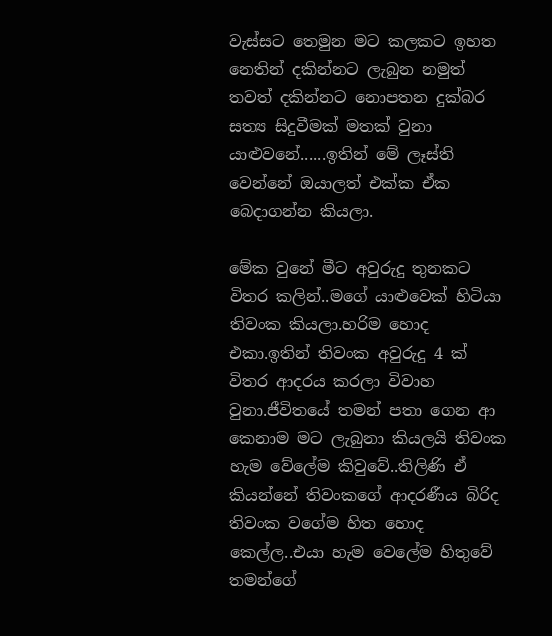වැස්සට තෙමුන මට කලකට ඉහත නෙතින් දකින්නට ලැබුන නමුත් තවත් දකින්නට නොපතන දුක්බර සත්‍ය සිදුවීමක් මතක් වුනා යාළුවනේ......ඉතින් මේ ලෑස්ති වෙන්නේ ඔයාලත් එක්ක ඒක බෙදාගන්න කියලා.

මේක වුනේ මීට අවුරුදු තුනකට විතර කලින්..මගේ යාළුවෙක් හිටියා තිවංක කියලා.හරිම හොද එකා.ඉතින් තිවංක අවුරුදු 4 ක් විතර ආදරය කරලා විවාහ වුනා.ජීවිතයේ තමන් පතා ගෙන ආ කෙනාම මට ලැබුනා කියලයි තිවංක හැම වේලේම කිවුවේ..තිලිණි ඒ කියන්නේ තිවංකගේ ආදරණීය බිරිද තිවංක වගේම හිත හොද කෙල්ල..එයා හැම වෙලේම හිතුවේ තමන්ගේ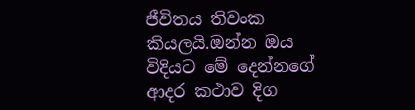ජීවිතය තිවංක කියලයි.ඔන්න ඔය විදියට මේ දෙන්නගේ ආදර කථාව දිග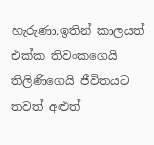හැරුණා.ඉතින් කාලයත් එක්ක තිවංකගෙයි තිලිණිගෙයි ජීවිතයට තවත් අළුත්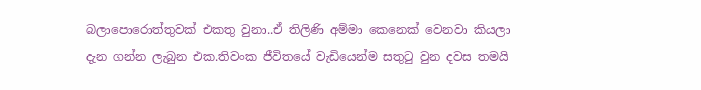බලාපොරොත්තුවක් එකතු වුනා..ඒ තිලිණි අම්මා කෙනෙක් වෙනවා කියලා දැන ගන්න ලැබුන එක.තිවංක ජීවිතයේ වැඩියෙන්ම සතුටු වුන දවස තමයි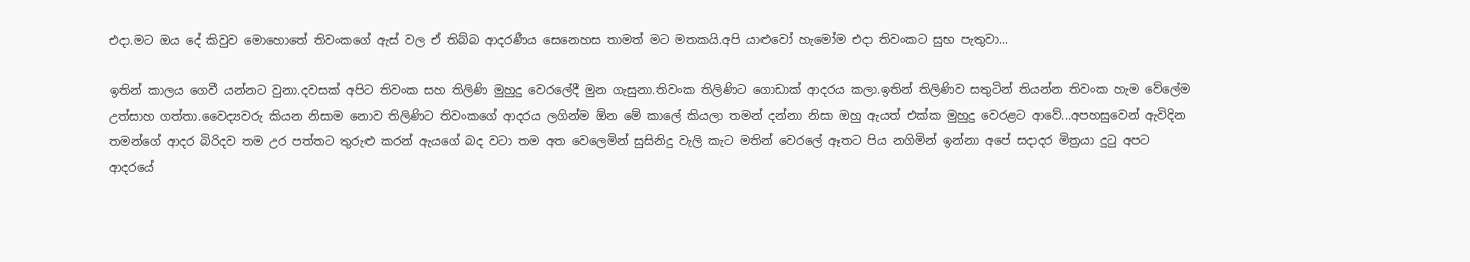එදා.මට ඔය දේ කිවුව මොහොතේ තිවංකගේ ඇස් වල ඒ තිබ්බ ආදරණීය සෙනෙහස තාමත් මට මතකයි.අපි යාළුවෝ හැමෝම එදා තිවංකට සුභ පැතුවා...

ඉතින් කාලය ගෙවී යන්නට වුනා.දවසක් අපිට තිවංක සහ තිලිණි මුහුදු වෙරලේදී මුන ගැසුනා.තිවංක තිලිණිට ගොඩාක් ආදරය කලා.ඉතින් තිලිණිව සතුටින් තියන්න තිවංක හැම ‍වේලේම උත්සාහ ගත්තා.වෛද්‍යවරු කියන නිසාම නොව තිලිණිට තිවංකගේ ආදරය ලගින්ම ඕන මේ කාලේ කියලා තමන් දන්නා නිසා ඔහු ඇයත් එක්ක මුහුදු වෙරළට ආවේ...අපහසුවෙන් ඇවිදින තමන්ගේ ආදර බිරිදව තම උර පත්තට තුරුළු කරන් ඇයගේ බද වටා තම අත වෙලෙමින් සුසිනිදු වැලි කැට මතින් වෙරලේ ඈතට පිය නගිමින් ඉන්නා අපේ සදාදර මිත්‍රයා දුටු අපට ආදරයේ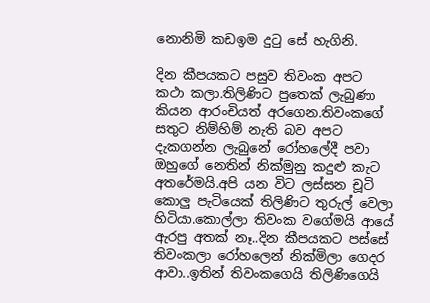නොනිමි කඩඉම දුටු සේ හැගිනි.

දින කීපයකට පසුව තිවංක අපට කථා කලා.තිලිණිට පුතෙක් ලැබුණා කියන ආරංචියත් අරගෙන.තිවංකගේ සතුට නිම්හිම් නැති බව අපට දැකගන්න ලැබුනේ රෝහලේදී පවා ඔහුගේ නෙතින් නික්මුනු කදුළු කැට අතරේමයි.අපි යන විට ලස්සන චූටි කොලු පැටියෙක් තිලිණිට තුරුල් වෙලා හිටියා.කොල්ලා තිවංක වගේමයි ආයේ ඇරපු අතක් නෑ..දින කීපයකට පස්සේ තිවංකලා රෝහලෙන් නික්මිලා ගෙදර ආවා..ඉතින් තිවංකගෙයි තිලිණිගෙයි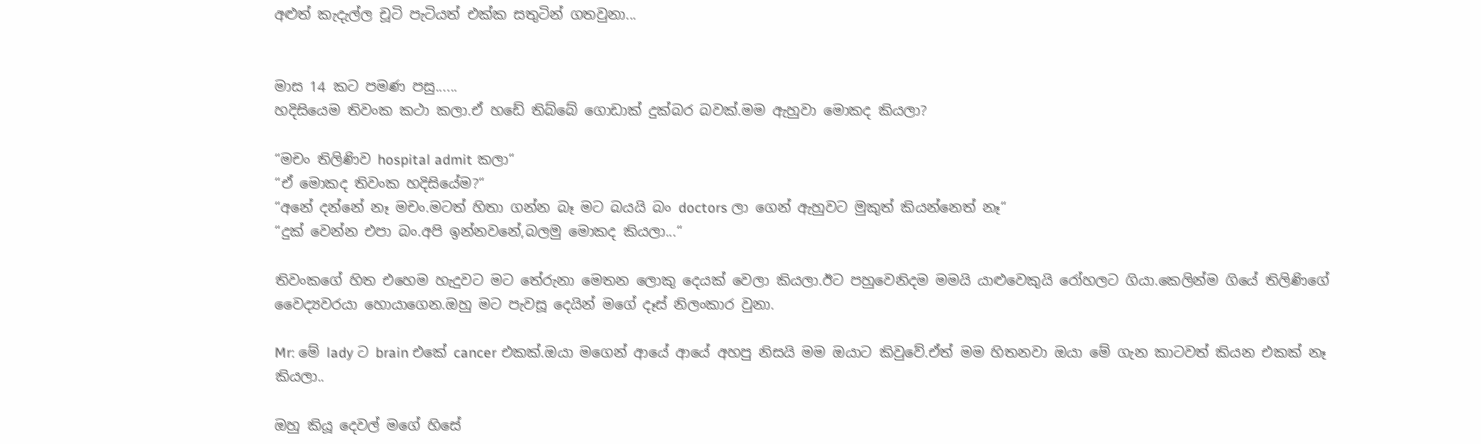අළුත් කැදැල්ල චූටි පැටියත් එක්ක සතුටින් ගතවුනා...


මාස 14 කට පමණ පසු......
හදිසියෙම තිවංක කථා කලා.ඒ හඩේ තිබ්බේ ගොඩාක් දුක්බර බවක්.මම ඇහුවා මොකද කියලා?

“මචං තිලිණිව hospital admit කලා“
“ඒ මොකද තිවංක හදිසියේම?“
“අනේ දන්නේ නෑ මචං.මටත් හිතා ගන්න බෑ මට බයයි බං doctors ලා ගෙන් ඇහුවට මුකුත් කියන්නෙත් නෑ“
“දුක් වෙන්න එපා බං.අපි ඉන්නවනේ,බලමු මොකද කියලා...“

තිවංකගේ හිත එහෙම හැදුවට මට තේරුනා මෙතන ලොකු දෙයක් වෙලා කියලා.ඊට පහුවෙනිදම මමයි යාළුවෙකුයි රෝහලට ගියා.කෙලින්ම ගියේ තිලිණිගේ වෛද්‍යවරයා හොයාගෙන.ඔහු මට පැවසූ දෙයින් මගේ දෑස් නිලංකාර වුනා.

Mr: මේ lady ට brain එකේ cancer එකක්.ඔයා මගෙන් ආයේ ආයේ අහපු නිසයි මම ඔයාට කිවුවේ.ඒත් මම හිතනවා ඔයා මේ ගැන කාටවත් කියන එකක් නෑ කියලා..

ඔහු කියූ දෙවල් මගේ හිසේ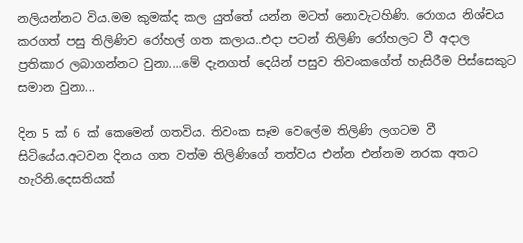නලියන්නට විය.මම කුමක්ද කල යුත්තේ යන්න මටත් නොවැටහිණි. රොගය නිශ්චය කරගත් පසු තිලිණිව රෝහල් ගත කලාය..එදා පටන් තිලිණි රෝහලට වී අදාල ප්‍රතිකාර ලබාගන්නට වුනා....මේ දැනගත් දෙයින් පසුව තිවංකගේත් හැසිරීම පිස්සෙකුට සමාන වුනා...

දින 5 ක් 6 ක් කෙමෙන් ගතවිය. තිවංක සෑම වෙලේම තිලිණි ලගටම වී සිටියේය.අටවන දිනය ගත වත්ම තිලිණිගේ තත්වය එන්න එන්නම නරක අතට හැරිනි.දෙසතියක්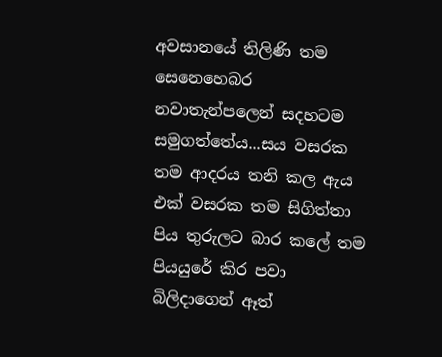අවසානයේ තිලිණි තම සෙනෙහෙබර නවාතැන්පලෙන් සදහටම සමුගත්තේය...සය වසරක තම ආදරය තනි කල ඇය එක් වසරක තම සිගිත්තා පිය තුරුලට බාර කලේ තම පියයුරේ කිර පවා බිලිදාගෙන් ඈත්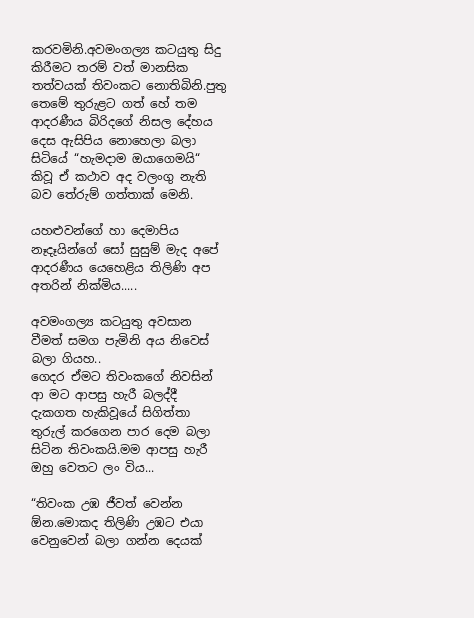කරවමිනි.අවමංගල්‍ය කටයුතු සිදු කිරීමට තරම් වත් මානසික තත්වයක් තිවංකට නොතිබිනි.පුතු තෙමේ තුරුළට ගත් හේ තම ආදරණීය බිරිදගේ නිසල දේහය දෙස ඇසිපිය නොහෙලා බලා සිටියේ “හැමදාම ඔයාගෙමයි“ කිවූ ඒ කථාව අද වලංගු නැති බව තේරුම් ගත්තාක් මෙනි.

යහළුවන්ගේ හා දෙමාපිය නෑදෑයින්ගේ සෝ සුසුම් මැද අපේ ආදරණීය යෙහෙළිය තිලිණි අප අතරින් නික්මිය.....

අවමංගල්‍ය කටයුතු අවසාන වීමත් සමග පැමිනි අය නිවෙස් බලා ගියහ..
ගෙදර ඒමට තිවංකගේ නිවසින් ආ මට ආපසු හැරී බලද්දී දැකගත හැකිවූයේ සිගිත්තා තුරුල් කරගෙන පාර දෙම බලා සිටින තිවංකයි.මම ආපසු හැරී ඔහු වෙතට ලං විය...

“තිවංක උඹ ජීවත් වෙන්න ඕන.මොකද තිලිණි උඹට එයා වෙනුවෙන් බලා ගන්න දෙයක්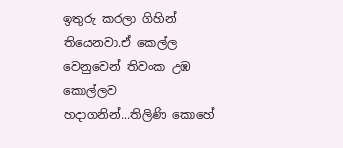ඉතුරු කරලා ගිහින් තියෙනවා.ඒ කෙල්ල වෙනුවෙන් තිවංක උඹ කොල්ලව හදාගනින්...තිලිණි කොහේ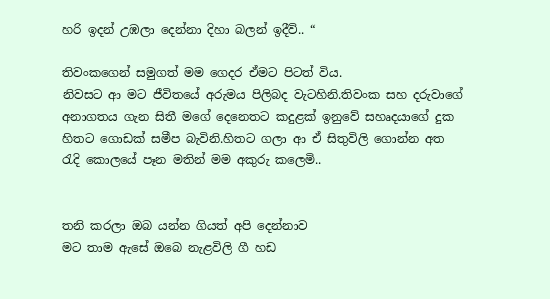හරි ඉදන් උඹලා දෙන්නා දිහා බලන් ඉදීවි.. “

තිවංකගෙන් සමුගත් මම ගෙදර ඒමට පිටත් විය.
නිවසට ආ මට ජීවිතයේ අරුමය පිලිබද වැටහිනි.තිවංක සහ දරුවාගේ අනාගතය ගැන සිතී මගේ දෙනෙතට කදුළක් ඉනුවේ සහෘදයාගේ දුක හිතට ගොඩක් සමීප බැවිනි.හිතට ගලා ආ ඒ සිතුවිලි ගොන්න අත රැදි කොලයේ පෑන මතින් මම අකුරු කලෙමි..


තනි කරලා ඔබ යන්න ගියත් අපි දෙන්නාව
මට තාම ඇසේ ඔබෙ නැළවිලි ගී හඩ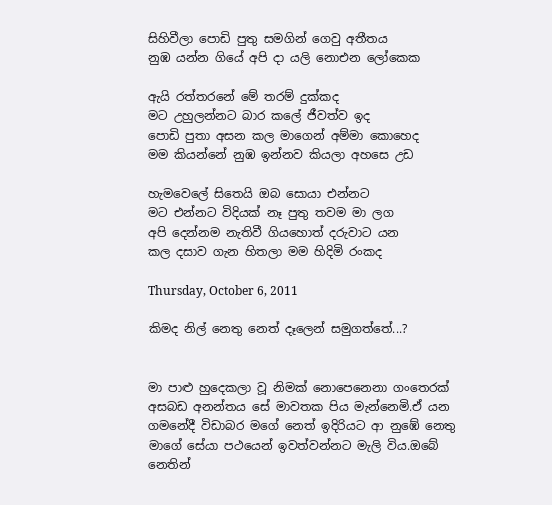සිහිවීලා පොඩි පුතු සමගින් ගෙවු අතීතය
නුඹ යන්න ගියේ අපි දා යලි නොඑන ලෝකෙක

ඇයි රත්තරනේ මේ තරම් දුක්කද
මට උහුලන්නට බාර කලේ ජීවත්ව ඉද
පොඩි පුතා අසන කල මාගෙන් අම්මා කොහෙද
මම කියන්නේ නුඹ ඉන්නව කියලා අහසෙ උඩ

හැමවෙලේ සිතෙයි ඔබ සොයා එන්නට
මට එන්නට විදියක් නෑ පුතු තවම මා ලග
අපි දෙන්නම නැතිවී ගියහොත් දරුවාට යන
කල දසාව ගැන හිතලා මම හිදිමි රංකද

Thursday, October 6, 2011

කිමද නිල් නෙතු නෙත් දෑලෙන් සමුගත්තේ...?


මා පාළු හුදෙකලා වූ නිමක් නොපෙනෙනා ගංතෙරක් අසබඩ අනන්තය සේ මාවතක පිය මැන්නෙමි.ඒ යන ගමනේදී විඩාබර මගේ නෙත් ඉදිරියට ආ නුඹේ නෙතු මාගේ සේයා පථයෙන් ඉවත්වන්නට මැලි විය.ඔබේ නෙතින්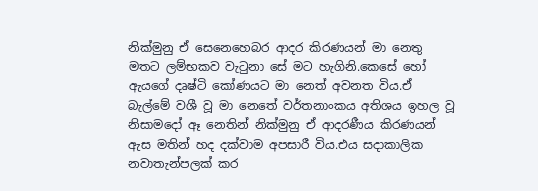නික්මුනු ඒ සෙනෙහෙබර ආදර කිරණයන් මා නෙතු මතට ලම්භකව වැටුනා සේ මට හැගිනි.කෙසේ හෝ ඇයගේ දෘෂ්ටි කෝණයට මා නෙත් අවනත විය.ඒ බැල්මේ වශී වූ මා නෙතේ වර්තනාංකය අතිශය ඉහල වූ නිසාමදෝ ඈ නෙතින් නික්මුනු ඒ ආදරණීය කිරණයන් ඇස මතින් හද දක්වාම අපසාරී විය.එය සදාකාලික නවාතැන්පලක් කර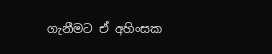ගැනීමට ඒ අහිංසක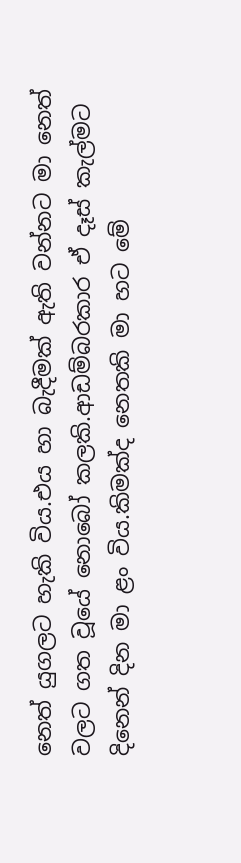නෙත් යුගලට හැකි විය.එය හා බැදීමක් ඇති වන්නට මා නෙත් වලට ගත වූයේ නොබෝ කලකි.ආඩම්බරකාර ඒ දෑස් කැල්මට දිනෙන් දින මා ළං විය.කිමක්ද නෙතකි මා හට මේ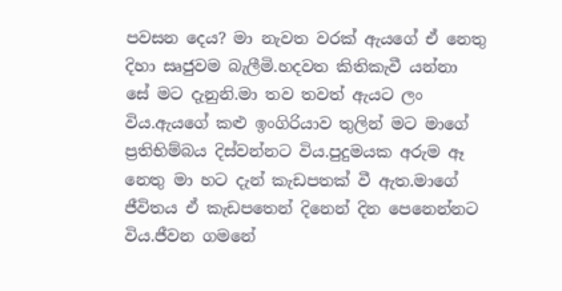පවසන දෙය? මා නැවත වරක් ඇයගේ ඒ නෙතු දිහා සෘජුවම බැලීමි.හදවත කිතිකැවී යන්නා සේ මට දැනුනි.මා තව තවත් ඇයට ලං විය.ඇයගේ කළු ඉංගිරියාව තුලින් මට මාගේ ප්‍රතිභිම්බය දිස්වන්නට විය.පුදුමයක අරුම ඈ නෙතු මා හට දැන් කැඩපතක් වී ඇත.මාගේ ජීවිතය ඒ කැඩපතෙන් දිනෙන් දින පෙනෙන්නට විය.ජීවන ගමනේ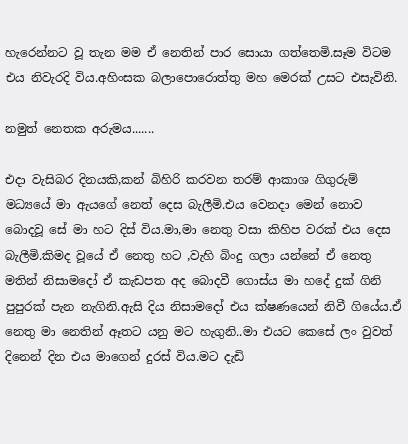හැරෙන්නට වූ තැන මම ඒ නෙතින් පාර සොයා ගත්තෙමි.සෑම විටම එය නිවැරදි විය.අහිංසක බලාපොරොත්තු මහ මෙරක් උසට එසැවිනි.

නමුත් නෙතක අරුමය.......

එදා වැසිබර දිනයකි,කන් බිහිරි කරවන තරම් ආකාශ ගිගුරුම් මධ්‍යයේ මා ඇයගේ නෙත් දෙස බැලීමි.එය වෙනදා මෙන් නොව බොදවූ සේ මා හට දිස් විය.මා,මා නෙතු වසා කිහිප වරක් එය දෙස බැලීමි.කිමද වූයේ ඒ නෙතු හට ,වැහි බිංදු ගලා යන්නේ ඒ නෙතු මතින් නිසාමදෝ ඒ කැඩපත අද බොදවී ගොස්ය මා හදේ දුක් ගිනි පුපුරක් පැන නැගිනි.ඇසි දිය නිසාමදෝ එය ක්ෂණයෙන් නිවී ගියේය.ඒ නෙතු මා නෙතින් ඈතට යනු මට හැගුනි..මා එයට කෙසේ ලං වුවත් දිනෙන් දින එය මාගෙන් දුරස් විය.මට දැඩි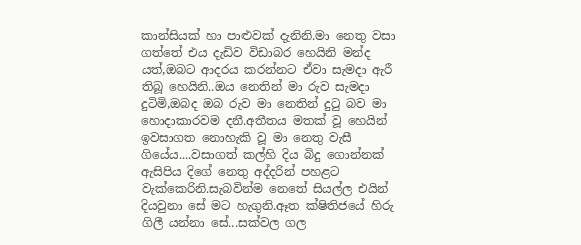කාන්සියක් හා පාළුවක් දැනිනි.මා නෙතු වසා ගත්තේ එය දැඩිව විඩාබර හෙයිනි මන්ද යත්,ඔබට ආදරය කරන්නට ඒවා සැමදා ඇරී තිබූ හෙයිනි..ඔය නෙතින් මා රුව සැමදා දුටිමි,ඔබද ඔබ රුව මා නෙතින් දුටු බව මා හොදාකාරවම දනී.අතීතය මතක් වූ හෙයින් ඉවසාගත නොහැකි වූ මා නෙතු වැසී ගියේය....වසාගත් කල්හි දිය බිදු ගොන්නක් ඇසිපිය දිගේ නෙතු අද්දරින් පහළට වැක්කෙරිනි.සැබවින්ම නෙතේ සියල්ල එයින් දියවුනා සේ මට හැගුනි.ඈත ක්ෂිතිජයේ හිරු ගිලී යන්නා සේ...සක්වල ගල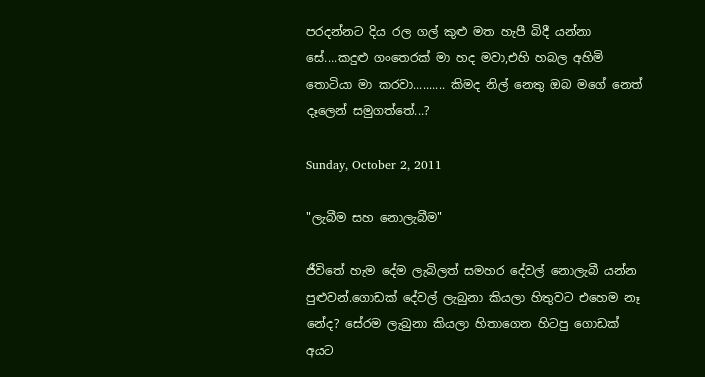පරදන්නට දිය රල ගල් කුළු මත හැපී බිදී යන්නා සේ....කදුළු ගංතෙරක් මා හද මවා,එහි හබල අහිමි තොටියා මා කරවා.......... කිමද නිල් නෙතු ඔබ මගේ නෙත් දෑලෙන් සමුගත්තේ...?

Sunday, October 2, 2011

"ලැබීම සහ නොලැබීම"

ජීවිතේ හැම දේම ලැබිලත් සමහර දේවල් නොලැබී යන්න පුළුවන්.ගොඩක් දේවල් ලැබුනා කියලා හිතුවට එහෙම නෑ නේද? සේරම ලැබුනා කියලා හිතාගෙන හිටපු ගොඩක් අයට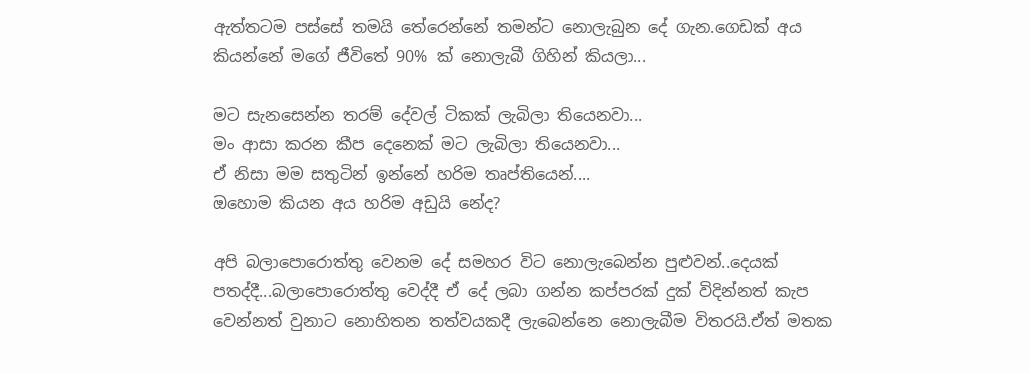ඇත්තටම පස්සේ තමයි තේරෙන්නේ තමන්ට නොලැබුන දේ ගැන.ගෙඩක් අය කියන්නේ මගේ ජීවිතේ 90% ක් නොලැබී ගිහින් කියලා...

මට සැනසෙන්න තරම් දේවල් ටිකක් ලැබිලා තියෙනවා...
මං ආසා කරන කීප දෙනෙක් මට ලැබිලා තියෙනවා...
ඒ නිසා මම සතුටින් ඉන්නේ හරිම තෘප්තියෙන්....
ඔහොම කියන අය හරිම අඩුයි නේද?

අපි බලාපොරොත්තු වෙනම දේ සමහර විට නොලැබෙන්න පුළුවන්..දෙයක් පතද්දී...බලාපොරොත්තු වෙද්දී ඒ දේ ලබා ගන්න කප්පරක් දුක් විදින්නත් කැප වෙන්නත් වුනාට නොහිතන තත්වයකදී ලැබෙන්නෙ නොලැබීම විතරයි.ඒත් මතක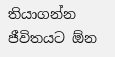තියාගන්න ජීවිතයට ඕන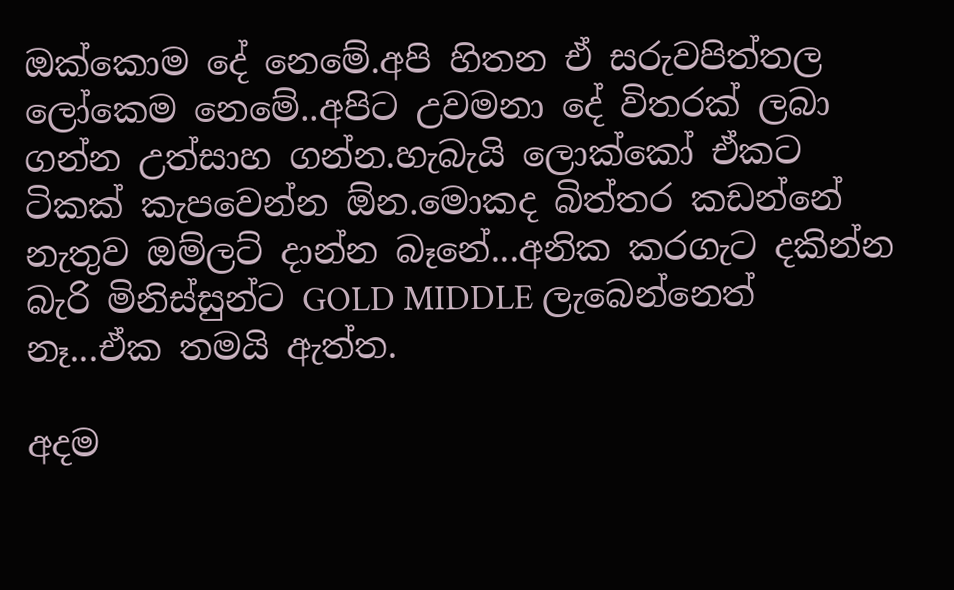ඔක්කොම දේ නෙමේ.අපි හිතන ඒ සරුවපිත්තල ලෝකෙම නෙමේ..අපිට උවමනා දේ විතරක් ලබා ගන්න උත්සාහ ගන්න.හැබැයි ලොක්කෝ ඒකට ටිකක් කැපවෙන්න ඕන.මොකද බිත්තර කඩන්නේ නැතුව ඔම්ලට් දාන්න බෑනේ...අනික කරගැට දකින්න බැරි මිනිස්සුන්ට GOLD MIDDLE ලැබෙන්නෙත් නෑ...ඒක තමයි ඇත්ත.

අදම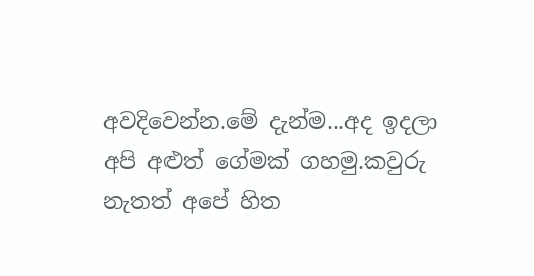අවදිවෙන්න.මේ දැන්ම...අද ඉදලා අපි අළුත් ගේමක් ගහමු.කවුරු නැතත් අපේ හිත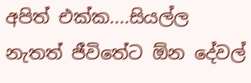අපිත් එක්ක....සියල්ල නැතත් ජීවිතේට ඕන දේවල්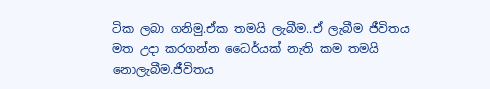ටික ලබා ගනිමු.ඒක තමයි ලැබීම..ඒ ලැබීම ජීවිතය මත උදා කරගන්න ධෛර්යක් නැති කම තමයි නොලැබීම.ජීවිතය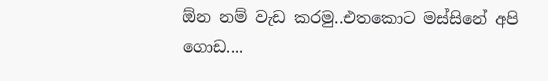ඕන නම් වැඩ කරමු..එතකොට මස්සිනේ අපි ගොඩ....